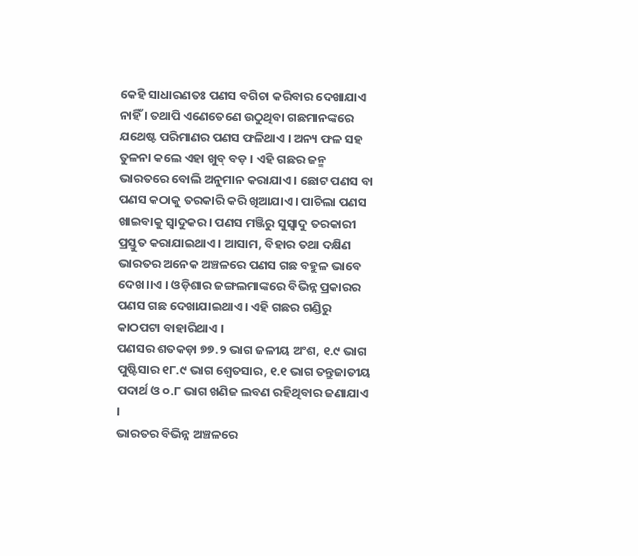କେହି ସାଧାରଣତଃ ପଣସ ବଗିଚା କରିବାର ଦେଖାଯାଏ ନାହିଁ । ତଥାପି ଏଣେତେଣେ ଉଠୁଥିବା ଗଛମାନଙ୍କରେ ଯଥେଷ୍ଟ ପରିମାଣର ପଣସ ଫଳିଥାଏ । ଅନ୍ୟ ଫଳ ସହ ତୁଳନା କଲେ ଏହା ଖୁବ୍ ବଡ଼ । ଏହି ଗଛର ଜନ୍ମ ଭାରତରେ ବୋଲି ଅନୁମାନ କରାଯାଏ । ଛୋଟ ପଣସ ବା ପଣସ କଠାକୁ ତରକାରି କରି ଖିଆଯାଏ । ପାଚିଲା ପଣସ ଖାଇବାକୁ ସ୍ୱାଦୁକର । ପଣସ ମଞ୍ଜିରୁ ସୁସ୍ୱାଦୁ ତରକାରୀ ପ୍ରସ୍ତୁତ କରାଯାଇଥାଏ । ଆସାମ, ବିହାର ତଥା ଦକ୍ଷିଣ ଭାରତର ଅନେକ ଅଞ୍ଚଳରେ ପଣସ ଗଛ ବହୁଳ ଭାବେ ଦେଖ।।ଏ । ଓଡ଼ିଶାର ଜଙ୍ଗଲମାଙ୍କରେ ବିଭିନ୍ନ ପ୍ରକାରର ପଣସ ଗଛ ଦେଖାଯାଇଥାଏ । ଏହି ଗଛର ଗଣ୍ଡିରୁ କାଠପଟା ବାହାରିଥାଏ ।
ପଣସର ଶତକଡ଼ା ୭୭.୨ ଭାଗ ଜଳୀୟ ଅଂଶ, ୧.୯ ଭାଗ ପୁଷ୍ଟିସାର ୧୮.୯ ଭାଗ ଶ୍ୱେତସାର, ୧.୧ ଭାଗ ତନ୍ତୁଜାତୀୟ ପଦାର୍ଥ ଓ ୦.୮ ଭାଗ ଖଣିଜ ଲବଣ ରହିଥିବାର ଜଣାଯାଏ ।
ଭାରତର ବିଭିନ୍ନ ଅଞ୍ଚଳରେ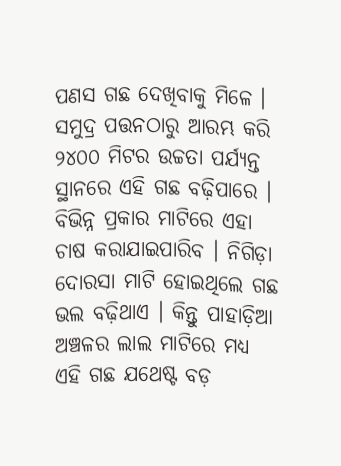ପଣସ ଗଛ ଦେଖିବାକୁ ମିଳେ । ସମୁଦ୍ର ପତ୍ତନଠାରୁ ଆରମ୍ଭ କରି ୨୪୦୦ ମିଟର ଉଚ୍ଚତା ପର୍ଯ୍ୟନ୍ତ ସ୍ଥାନରେ ଏହି ଗଛ ବଢ଼ିପାରେ । ବିଭିନ୍ନ ପ୍ରକାର ମାଟିରେ ଏହା ଚାଷ କରାଯାଇପାରିବ । ନିଗିଡ଼ା ଦୋରସା ମାଟି ହୋଇଥିଲେ ଗଛ ଭଲ ବଢ଼ିଥାଏ । କିନ୍ତୁ ପାହାଡ଼ିଆ ଅଞ୍ଚଳର ଲାଲ ମାଟିରେ ମଧ୍ୟ ଏହି ଗଛ ଯଥେଷ୍ଟ ବଡ଼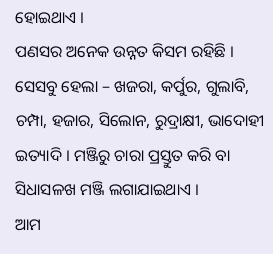ହୋଇଥାଏ ।
ପଣସର ଅନେକ ଉନ୍ନତ କିସମ ରହିଛି । ସେସବୁ ହେଲା – ଖଜରା, କର୍ପୁର, ଗୁଲାବି, ଚମ୍ପା, ହଜାର, ସିଲୋନ, ରୁଦ୍ରାକ୍ଷୀ, ଭାଦୋହୀ ଇତ୍ୟାଦି । ମଞ୍ଜିରୁ ଚାରା ପ୍ରସ୍ତୁତ କରି ବା ସିଧାସଳଖ ମଞ୍ଜି ଲଗାଯାଇଥାଏ ।
ଆମ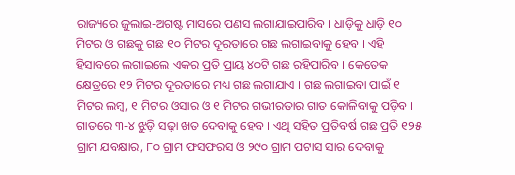ରାଜ୍ୟରେ ଜୁଲାଇ-ଅଗଷ୍ଟ ମାସରେ ପଣସ ଲଗାଯାଇପାରିବ । ଧାଡ଼ିକୁ ଧାଡ଼ି ୧୦ ମିଟର ଓ ଗଛକୁ ଗଛ ୧୦ ମିଟର ଦୂରତାରେ ଗଛ ଲଗାଇବାକୁ ହେବ । ଏହି ହିସାବରେ ଲଗାଇଲେ ଏକର ପ୍ରତି ପ୍ରାୟ ୪୦ଟି ଗଛ ରହିପାରିବ । କେତେକ କ୍ଷେତ୍ରରେ ୧୨ ମିଟର ଦୂରତାରେ ମଧ୍ୟ ଗଛ ଲଗାଯାଏ । ଗଛ ଲଗାଇବା ପାଇଁ ୧ ମିଟର ଲମ୍ବ, ୧ ମିଟର ଓସାର ଓ ୧ ମିଟର ଗଭୀରତାର ଗାତ କୋଳିବାକୁ ପଡ଼ିବ ।
ଗାତରେ ୩-୪ ଝୁଡ଼ି ସଢ଼ା ଖତ ଦେବାକୁ ହେବ । ଏଥି ସହିତ ପ୍ରତିବର୍ଷ ଗଛ ପ୍ରତି ୧୨୫ ଗ୍ରାମ ଯବକ୍ଷାର, ୮୦ ଗ୍ରାମ ଫସଫରସ ଓ ୨୯୦ ଗ୍ରାମ ପଟାସ ସାର ଦେବାକୁ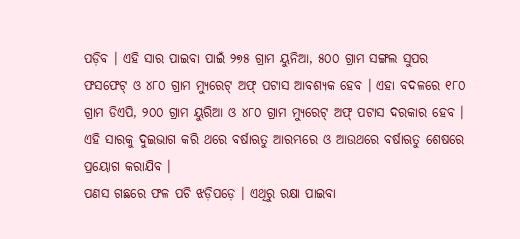ପଡ଼ିବ । ଏହି ସାର ପାଇବା ପାଇଁ ୨୭୫ ଗ୍ରାମ ୟୁନିଆ, ୫୦୦ ଗ୍ରାମ ସଙ୍ଗଲ ସୁପର ଫସଫେଟ୍ ଓ ୪୮୦ ଗ୍ରାମ ମ୍ୟୁରେଟ୍ ଅଫ୍ ପଟାସ ଆବଶ୍ୟକ ହେବ । ଏହା ବଦଳରେ ୧୮୦ ଗ୍ରାମ ଡିଏପି, ୨୦୦ ଗ୍ରାମ ୟୁରିଆ ଓ ୪୮୦ ଗ୍ରାମ ମ୍ୟୁରେଟ୍ ଅଫ୍ ପଟାସ ଦରକାର ହେବ । ଏହି ସାରକୁ ଦୁଇଭାଗ କରି ଥରେ ବର୍ଷାଋତୁ ଆରମ୍ଭରେ ଓ ଆଉଥରେ ବର୍ଷାଋତୁ ଶେଷରେ ପ୍ରୟୋଗ କରାଯିବ ।
ପଣସ ଗଛରେ ଫଳ ପଚି ଝଡ଼ିପଡ଼େ । ଏଥିରୁ ରକ୍ଷା ପାଇବା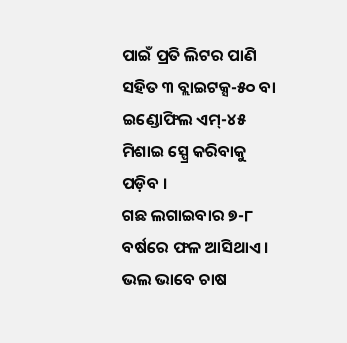ପାଇଁ ପ୍ରତି ଲିଟର ପାଣି ସହିତ ୩ ବ୍ଲାଇଟକ୍ସ-୫୦ ବା ଇଣ୍ଡୋଫିଲ ଏମ୍-୪୫ ମିଶାଇ ସ୍ପ୍ରେ କରିବାକୁ ପଡ଼ିବ ।
ଗଛ ଲଗାଇବାର ୭-୮ ବର୍ଷରେ ଫଳ ଆସିଥାଏ । ଭଲ ଭାବେ ଚାଷ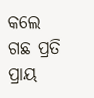କଲେ ଗଛ ପ୍ରତି ପ୍ରାୟ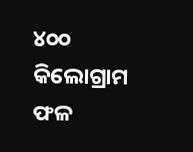୪୦୦ କିଲୋଗ୍ରାମ ଫଳ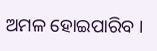ଅମଳ ହୋଇପାରିବ ।